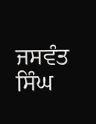ਜਸਵੰਤ ਸਿੰਘ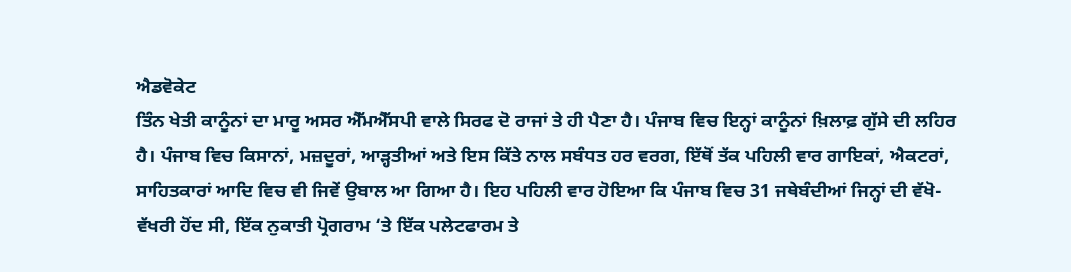ਐਡਵੋਕੇਟ
ਤਿੰਨ ਖੇਤੀ ਕਾਨੂੰਨਾਂ ਦਾ ਮਾਰੂ ਅਸਰ ਐੱਮਐੱਸਪੀ ਵਾਲੇ ਸਿਰਫ ਦੋ ਰਾਜਾਂ ਤੇ ਹੀ ਪੈਣਾ ਹੈ। ਪੰਜਾਬ ਵਿਚ ਇਨ੍ਹਾਂ ਕਾਨੂੰਨਾਂ ਖ਼ਿਲਾਫ਼ ਗੁੱਸੇ ਦੀ ਲਹਿਰ ਹੈ। ਪੰਜਾਬ ਵਿਚ ਕਿਸਾਨਾਂ, ਮਜ਼ਦੂਰਾਂ, ਆੜ੍ਹਤੀਆਂ ਅਤੇ ਇਸ ਕਿੱਤੇ ਨਾਲ ਸਬੰਧਤ ਹਰ ਵਰਗ, ਇੱਥੋਂ ਤੱਕ ਪਹਿਲੀ ਵਾਰ ਗਾਇਕਾਂ, ਐਕਟਰਾਂ, ਸਾਹਿਤਕਾਰਾਂ ਆਦਿ ਵਿਚ ਵੀ ਜਿਵੇਂ ਉਬਾਲ ਆ ਗਿਆ ਹੈ। ਇਹ ਪਹਿਲੀ ਵਾਰ ਹੋਇਆ ਕਿ ਪੰਜਾਬ ਵਿਚ 31 ਜਥੇਬੰਦੀਆਂ ਜਿਨ੍ਹਾਂ ਦੀ ਵੱਖੋ-ਵੱਖਰੀ ਹੋਂਦ ਸੀ, ਇੱਕ ਨੁਕਾਤੀ ਪ੍ਰੋਗਰਾਮ ‘ਤੇ ਇੱਕ ਪਲੇਟਫਾਰਮ ਤੇ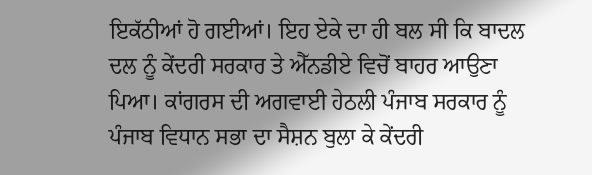ਇਕੱਠੀਆਂ ਹੋ ਗਈਆਂ। ਇਹ ਏਕੇ ਦਾ ਹੀ ਬਲ ਸੀ ਕਿ ਬਾਦਲ ਦਲ ਨੂੰ ਕੇਂਦਰੀ ਸਰਕਾਰ ਤੇ ਐੱਨਡੀਏ ਵਿਚੋਂ ਬਾਹਰ ਆਉਣਾ ਪਿਆ। ਕਾਂਗਰਸ ਦੀ ਅਗਵਾਈ ਹੇਠਲੀ ਪੰਜਾਬ ਸਰਕਾਰ ਨੂੰ ਪੰਜਾਬ ਵਿਧਾਨ ਸਭਾ ਦਾ ਸੈਸ਼ਨ ਬੁਲਾ ਕੇ ਕੇਂਦਰੀ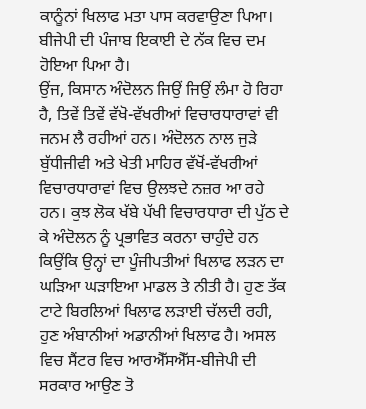ਕਾਨੂੰਨਾਂ ਖਿਲਾਫ ਮਤਾ ਪਾਸ ਕਰਵਾਉਣਾ ਪਿਆ। ਬੀਜੇਪੀ ਦੀ ਪੰਜਾਬ ਇਕਾਈ ਦੇ ਨੱਕ ਵਿਚ ਦਮ ਹੋਇਆ ਪਿਆ ਹੈ।
ਉਂਜ, ਕਿਸਾਨ ਅੰਦੋਲਨ ਜਿਉਂ ਜਿਉਂ ਲੰਮਾ ਹੋ ਰਿਹਾ ਹੈ, ਤਿਵੇਂ ਤਿਵੇਂ ਵੱਖੋ-ਵੱਖਰੀਆਂ ਵਿਚਾਰਧਾਰਾਵਾਂ ਵੀ ਜਨਮ ਲੈ ਰਹੀਆਂ ਹਨ। ਅੰਦੋਲਨ ਨਾਲ ਜੁੜੇ ਬੁੱਧੀਜੀਵੀ ਅਤੇ ਖੇਤੀ ਮਾਹਿਰ ਵੱਖੋਂ-ਵੱਖਰੀਆਂ ਵਿਚਾਰਧਾਰਾਵਾਂ ਵਿਚ ਉਲਝਦੇ ਨਜ਼ਰ ਆ ਰਹੇ ਹਨ। ਕੁਝ ਲੋਕ ਖੱਬੇ ਪੱਖੀ ਵਿਚਾਰਧਾਰਾ ਦੀ ਪੁੱਠ ਦੇ ਕੇ ਅੰਦੋਲਨ ਨੂੰ ਪ੍ਰਭਾਵਿਤ ਕਰਨਾ ਚਾਹੁੰਦੇ ਹਨ ਕਿਉਂਕਿ ਉਨ੍ਹਾਂ ਦਾ ਪੂੰਜੀਪਤੀਆਂ ਖਿਲਾਫ ਲੜਨ ਦਾ ਘੜਿਆ ਘੜਾਇਆ ਮਾਡਲ ਤੇ ਨੀਤੀ ਹੈ। ਹੁਣ ਤੱਕ ਟਾਟੇ ਬਿਰਲਿਆਂ ਖਿਲਾਫ ਲੜਾਈ ਚੱਲਦੀ ਰਹੀ, ਹੁਣ ਅੰਬਾਨੀਆਂ ਅਡਾਨੀਆਂ ਖਿਲਾਫ ਹੈ। ਅਸਲ ਵਿਚ ਸੈਂਟਰ ਵਿਚ ਆਰਐੱਸਐੱਸ-ਬੀਜੇਪੀ ਦੀ ਸਰਕਾਰ ਆਉਣ ਤੋ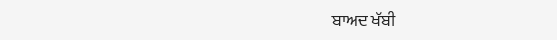ਬਾਅਦ ਖੱਬੀ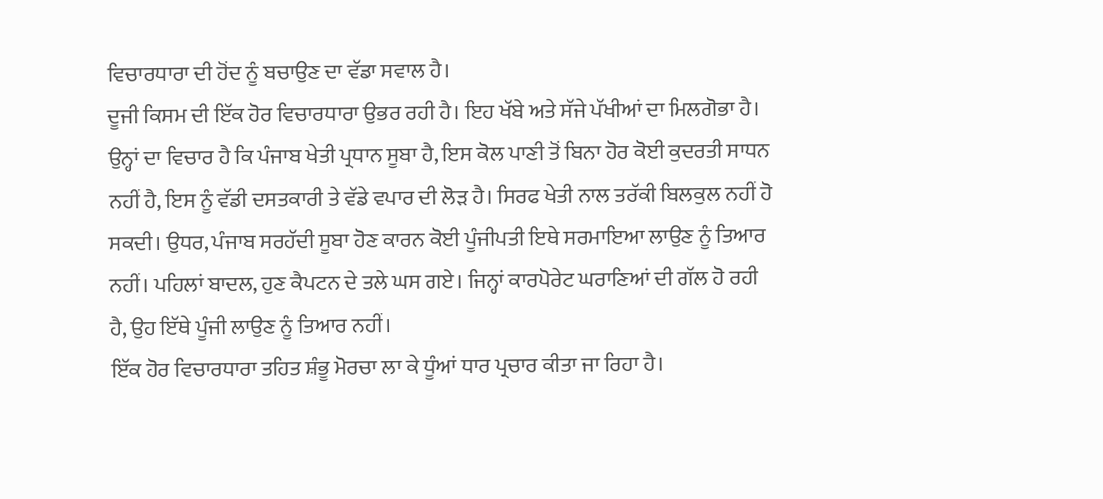ਵਿਚਾਰਧਾਰਾ ਦੀ ਹੋਂਦ ਨੂੰ ਬਚਾਉਣ ਦਾ ਵੱਡਾ ਸਵਾਲ ਹੈ।
ਦੂਜੀ ਕਿਸਮ ਦੀ ਇੱਕ ਹੋਰ ਵਿਚਾਰਧਾਰਾ ਉਭਰ ਰਹੀ ਹੈ। ਇਹ ਖੱਬੇ ਅਤੇ ਸੱਜੇ ਪੱਖੀਆਂ ਦਾ ਮਿਲਗੋਭਾ ਹੈ। ਉਨ੍ਹਾਂ ਦਾ ਵਿਚਾਰ ਹੈ ਕਿ ਪੰਜਾਬ ਖੇਤੀ ਪ੍ਰਧਾਨ ਸੂਬਾ ਹੈ, ਇਸ ਕੋਲ ਪਾਣੀ ਤੋਂ ਬਿਨਾ ਹੋਰ ਕੋਈ ਕੁਦਰਤੀ ਸਾਧਨ ਨਹੀਂ ਹੈ, ਇਸ ਨੂੰ ਵੱਡੀ ਦਸਤਕਾਰੀ ਤੇ ਵੱਡੇ ਵਪਾਰ ਦੀ ਲੋੜ ਹੈ। ਸਿਰਫ ਖੇਤੀ ਨਾਲ ਤਰੱਕੀ ਬਿਲਕੁਲ ਨਹੀਂ ਹੋ ਸਕਦੀ। ਉਧਰ, ਪੰਜਾਬ ਸਰਹੱਦੀ ਸੂਬਾ ਹੋਣ ਕਾਰਨ ਕੋਈ ਪੂੰਜੀਪਤੀ ਇਥੇ ਸਰਮਾਇਆ ਲਾਉਣ ਨੂੰ ਤਿਆਰ ਨਹੀਂ। ਪਹਿਲਾਂ ਬਾਦਲ, ਹੁਣ ਕੈਪਟਨ ਦੇ ਤਲੇ ਘਸ ਗਏ। ਜਿਨ੍ਹਾਂ ਕਾਰਪੋਰੇਟ ਘਰਾਣਿਆਂ ਦੀ ਗੱਲ ਹੋ ਰਹੀ ਹੈ, ਉਹ ਇੱਥੇ ਪੂੰਜੀ ਲਾਉਣ ਨੂੰ ਤਿਆਰ ਨਹੀਂ।
ਇੱਕ ਹੋਰ ਵਿਚਾਰਧਾਰਾ ਤਹਿਤ ਸ਼ੰਭੂ ਮੋਰਚਾ ਲਾ ਕੇ ਧੂੰਆਂ ਧਾਰ ਪ੍ਰਚਾਰ ਕੀਤਾ ਜਾ ਰਿਹਾ ਹੈ।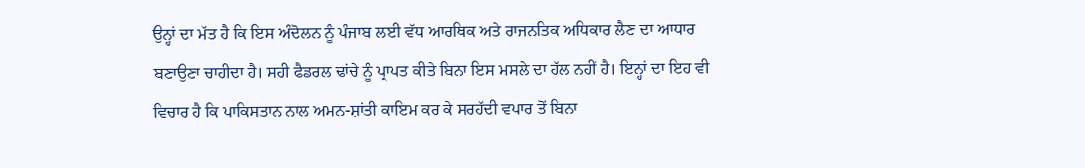ਉਨ੍ਹਾਂ ਦਾ ਮੱਤ ਹੈ ਕਿ ਇਸ ਅੰਦੋਲਨ ਨੂੰ ਪੰਜਾਬ ਲਈ ਵੱਧ ਆਰਥਿਕ ਅਤੇ ਰਾਜਨਤਿਕ ਅਧਿਕਾਰ ਲੈਣ ਦਾ ਆਧਾਰ ਬਣਾਉਣਾ ਚਾਹੀਦਾ ਹੈ। ਸਹੀ ਫੈਡਰਲ ਢਾਂਚੇ ਨੂੰ ਪ੍ਰਾਪਤ ਕੀਤੇ ਬਿਨਾ ਇਸ ਮਸਲੇ ਦਾ ਹੱਲ ਨਹੀਂ ਹੈ। ਇਨ੍ਹਾਂ ਦਾ ਇਹ ਵੀ ਵਿਚਾਰ ਹੈ ਕਿ ਪਾਕਿਸਤਾਨ ਨਾਲ ਅਮਨ-ਸ਼ਾਂਤੀ ਕਾਇਮ ਕਰ ਕੇ ਸਰਹੱਦੀ ਵਪਾਰ ਤੋਂ ਬਿਨਾ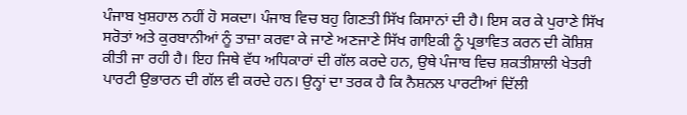ਪੰਜਾਬ ਖੁਸ਼ਹਾਲ ਨਹੀਂ ਹੋ ਸਕਦਾ। ਪੰਜਾਬ ਵਿਚ ਬਹੁ ਗਿਣਤੀ ਸਿੱਖ ਕਿਸਾਨਾਂ ਦੀ ਹੈ। ਇਸ ਕਰ ਕੇ ਪੁਰਾਣੇ ਸਿੱਖ ਸਰੋਤਾਂ ਅਤੇ ਕੁਰਬਾਨੀਆਂ ਨੂੰ ਤਾਜ਼ਾ ਕਰਵਾ ਕੇ ਜਾਣੇ ਅਣਜਾਣੇ ਸਿੱਖ ਗਾਇਕੀ ਨੂੰ ਪ੍ਰਭਾਵਿਤ ਕਰਨ ਦੀ ਕੋਸ਼ਿਸ਼ ਕੀਤੀ ਜਾ ਰਹੀ ਹੈ। ਇਹ ਜਿਥੇ ਵੱਧ ਅਧਿਕਾਰਾਂ ਦੀ ਗੱਲ ਕਰਦੇ ਹਨ, ਉਥੇ ਪੰਜਾਬ ਵਿਚ ਸ਼ਕਤੀਸ਼ਾਲੀ ਖੇਤਰੀ ਪਾਰਟੀ ਉਭਾਰਨ ਦੀ ਗੱਲ ਵੀ ਕਰਦੇ ਹਨ। ਉਨ੍ਹਾਂ ਦਾ ਤਰਕ ਹੈ ਕਿ ਨੈਸ਼ਨਲ ਪਾਰਟੀਆਂ ਦਿੱਲੀ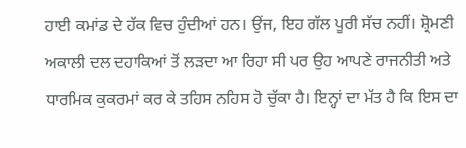ਹਾਈ ਕਮਾਂਡ ਦੇ ਹੱਕ ਵਿਚ ਹੁੰਦੀਆਂ ਹਨ। ਉਂਜ, ਇਹ ਗੱਲ ਪੂਰੀ ਸੱਚ ਨਹੀਂ। ਸ਼੍ਰੋਮਣੀ ਅਕਾਲੀ ਦਲ ਦਹਾਕਿਆਂ ਤੋਂ ਲੜਦਾ ਆ ਰਿਹਾ ਸੀ ਪਰ ਉਹ ਆਪਣੇ ਰਾਜਨੀਤੀ ਅਤੇ ਧਾਰਮਿਕ ਕੁਕਰਮਾਂ ਕਰ ਕੇ ਤਹਿਸ ਨਹਿਸ ਹੋ ਚੁੱਕਾ ਹੈ। ਇਨ੍ਹਾਂ ਦਾ ਮੱਤ ਹੈ ਕਿ ਇਸ ਦਾ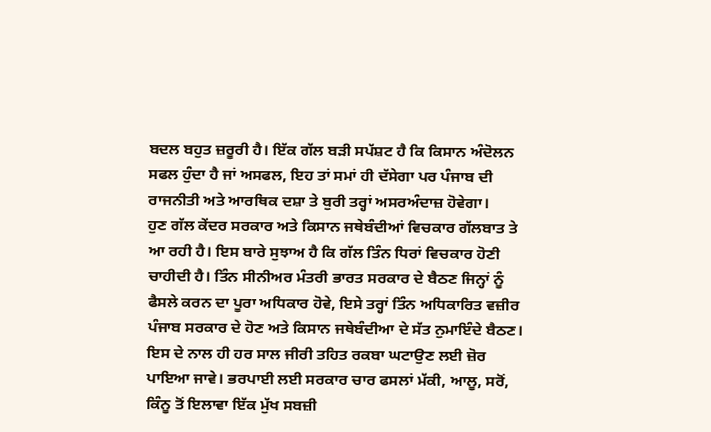ਬਦਲ ਬਹੁਤ ਜ਼ਰੂਰੀ ਹੈ। ਇੱਕ ਗੱਲ ਬੜੀ ਸਪੱਸ਼ਟ ਹੈ ਕਿ ਕਿਸਾਨ ਅੰਦੋਲਨ ਸਫਲ ਹੁੰਦਾ ਹੈ ਜਾਂ ਅਸਫਲ, ਇਹ ਤਾਂ ਸਮਾਂ ਹੀ ਦੱਸੇਗਾ ਪਰ ਪੰਜਾਬ ਦੀ ਰਾਜਨੀਤੀ ਅਤੇ ਆਰਥਿਕ ਦਸ਼ਾ ਤੇ ਬੁਰੀ ਤਰ੍ਹਾਂ ਅਸਰਅੰਦਾਜ਼ ਹੋਵੇਗਾ।
ਹੁਣ ਗੱਲ ਕੇਂਦਰ ਸਰਕਾਰ ਅਤੇ ਕਿਸਾਨ ਜਥੇਬੰਦੀਆਂ ਵਿਚਕਾਰ ਗੱਲਬਾਤ ਤੇ ਆ ਰਹੀ ਹੈ। ਇਸ ਬਾਰੇ ਸੁਝਾਅ ਹੈ ਕਿ ਗੱਲ ਤਿੰਨ ਧਿਰਾਂ ਵਿਚਕਾਰ ਹੋਣੀ ਚਾਹੀਦੀ ਹੈ। ਤਿੰਨ ਸੀਨੀਅਰ ਮੰਤਰੀ ਭਾਰਤ ਸਰਕਾਰ ਦੇ ਬੈਠਣ ਜਿਨ੍ਹਾਂ ਨੂੰ ਫੈਸਲੇ ਕਰਨ ਦਾ ਪੂਰਾ ਅਧਿਕਾਰ ਹੋਵੇ, ਇਸੇ ਤਰ੍ਹਾਂ ਤਿੰਨ ਅਧਿਕਾਰਿਤ ਵਜ਼ੀਰ ਪੰਜਾਬ ਸਰਕਾਰ ਦੇ ਹੋਣ ਅਤੇ ਕਿਸਾਨ ਜਥੇਬੰਦੀਆ ਦੇ ਸੱਤ ਨੁਮਾਇੰਦੇ ਬੈਠਣ। ਇਸ ਦੇ ਨਾਲ ਹੀ ਹਰ ਸਾਲ ਜੀਰੀ ਤਹਿਤ ਰਕਬਾ ਘਟਾਉਣ ਲਈ ਜ਼ੋਰ ਪਾਇਆ ਜਾਵੇ। ਭਰਪਾਈ ਲਈ ਸਰਕਾਰ ਚਾਰ ਫਸਲਾਂ ਮੱਕੀ, ਆਲੂ, ਸਰੋਂ, ਕਿੰਨੂ ਤੋਂ ਇਲਾਵਾ ਇੱਕ ਮੁੱਖ ਸਬਜ਼ੀ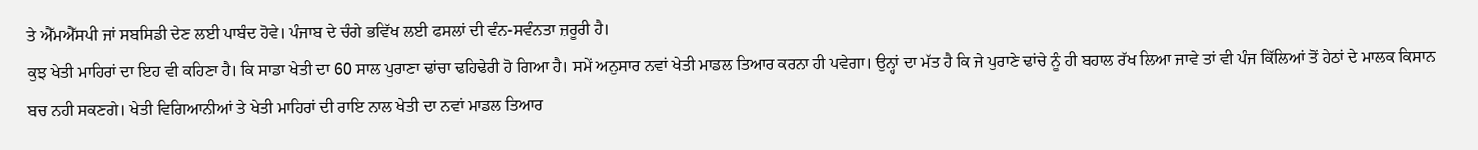ਤੇ ਐੱਮਐੱਸਪੀ ਜਾਂ ਸਬਸਿਡੀ ਦੇਣ ਲਈ ਪਾਬੰਦ ਹੋਵੇ। ਪੰਜਾਬ ਦੇ ਚੰਗੇ ਭਵਿੱਖ ਲਈ ਫਸਲਾਂ ਦੀ ਵੰਨ-ਸਵੰਨਤਾ ਜ਼ਰੂਰੀ ਹੈ।
ਕੁਝ ਖੇਤੀ ਮਾਹਿਰਾਂ ਦਾ ਇਹ ਵੀ ਕਹਿਣਾ ਹੈ। ਕਿ ਸਾਡਾ ਖੇਤੀ ਦਾ 60 ਸਾਲ ਪੁਰਾਣਾ ਢਾਂਚਾ ਢਹਿਢੇਰੀ ਹੋ ਗਿਆ ਹੈ। ਸਮੇਂ ਅਨੁਸਾਰ ਨਵਾਂ ਖੇਤੀ ਮਾਡਲ ਤਿਆਰ ਕਰਨਾ ਹੀ ਪਵੇਗਾ। ਉਨ੍ਹਾਂ ਦਾ ਮੱਤ ਹੈ ਕਿ ਜੇ ਪੁਰਾਣੇ ਢਾਂਚੇ ਨੂੰ ਹੀ ਬਹਾਲ ਰੱਖ ਲਿਆ ਜਾਵੇ ਤਾਂ ਵੀ ਪੰਜ ਕਿੱਲਿਆਂ ਤੋਂ ਹੇਠਾਂ ਦੇ ਮਾਲਕ ਕਿਸਾਨ ਬਚ ਨਹੀ ਸਕਣਗੇ। ਖੇਤੀ ਵਿਗਿਆਨੀਆਂ ਤੇ ਖੇਤੀ ਮਾਹਿਰਾਂ ਦੀ ਰਾਇ ਨਾਲ ਖੇਤੀ ਦਾ ਨਵਾਂ ਮਾਡਲ ਤਿਆਰ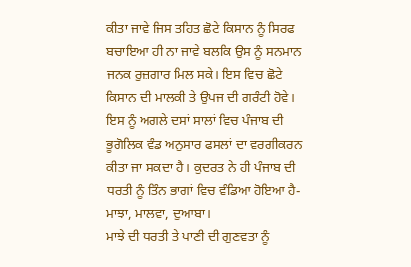ਕੀਤਾ ਜਾਵੇ ਜਿਸ ਤਹਿਤ ਛੋਟੇ ਕਿਸਾਨ ਨੂੰ ਸਿਰਫ ਬਚਾਇਆ ਹੀ ਨਾ ਜਾਵੇ ਬਲਕਿ ਉਸ ਨੂੰ ਸਨਮਾਨ ਜਨਕ ਰੁਜ਼ਗਾਰ ਮਿਲ ਸਕੇ। ਇਸ ਵਿਚ ਛੋਟੇ ਕਿਸਾਨ ਦੀ ਮਾਲਕੀ ਤੇ ਉਪਜ ਦੀ ਗਰੰਟੀ ਹੋਵੇ। ਇਸ ਨੂੰ ਅਗਲੇ ਦਸਾਂ ਸਾਲਾਂ ਵਿਚ ਪੰਜਾਬ ਦੀ ਭੂਗੋਲਿਕ ਵੰਡ ਅਨੁਸਾਰ ਫਸਲਾਂ ਦਾ ਵਰਗੀਕਰਨ ਕੀਤਾ ਜਾ ਸਕਦਾ ਹੈ। ਕੁਦਰਤ ਨੇ ਹੀ ਪੰਜਾਬ ਦੀ ਧਰਤੀ ਨੂੰ ਤਿੰਨ ਭਾਗਾਂ ਵਿਚ ਵੰਡਿਆ ਹੋਇਆ ਹੈ- ਮਾਝਾ, ਮਾਲਵਾ, ਦੁਆਬਾ।
ਮਾਝੇ ਦੀ ਧਰਤੀ ਤੇ ਪਾਣੀ ਦੀ ਗੁਣਵਤਾ ਨੂੰ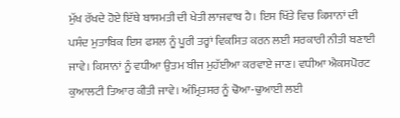ਮੁੱਖ ਰੱਖਦੇ ਹੋਏ ਇੱਥੇ ਬਾਸਮਤੀ ਦੀ ਖੇਤੀ ਲਾਜਵਾਬ ਹੈ। ਇਸ ਖਿੱਤੇ ਵਿਚ ਕਿਸਾਨਾਂ ਦੀ ਪਸੰਦ ਮੁਤਾਬਿਕ ਇਸ ਫਸਲ ਨੂੰ ਪੂਰੀ ਤਰ੍ਹਾਂ ਵਿਕਸਿਤ ਕਰਨ ਲਈ ਸਰਕਾਰੀ ਨੀਤੀ ਬਣਾਈ ਜਾਵੇ। ਕਿਸਾਨਾਂ ਨੂੰ ਵਧੀਆ ਉਤਮ ਬੀਜ ਮੁਹੱਈਆ ਕਰਵਾਏ ਜਾਣ। ਵਧੀਆ ਐਕਸਪੋਰਟ ਕੁਆਲਟੀ ਤਿਆਰ ਕੀਤੀ ਜਾਵੇ। ਅੰਮ੍ਰਿਤਸਰ ਨੂੰ ਢੋਆ-ਢੁਆਈ ਲਈ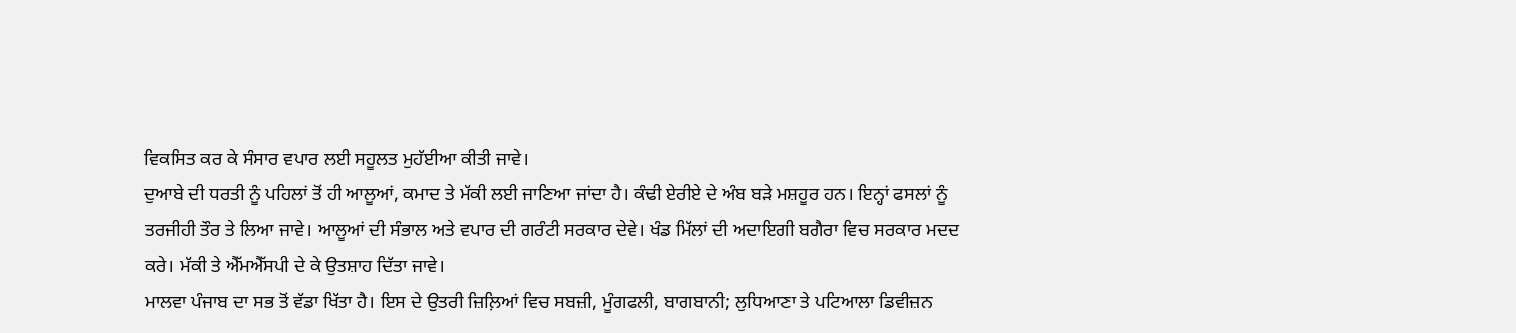ਵਿਕਸਿਤ ਕਰ ਕੇ ਸੰਸਾਰ ਵਪਾਰ ਲਈ ਸਹੂਲਤ ਮੁਹੱਈਆ ਕੀਤੀ ਜਾਵੇ।
ਦੁਆਬੇ ਦੀ ਧਰਤੀ ਨੂੰ ਪਹਿਲਾਂ ਤੋਂ ਹੀ ਆਲੂਆਂ, ਕਮਾਦ ਤੇ ਮੱਕੀ ਲਈ ਜਾਣਿਆ ਜਾਂਦਾ ਹੈ। ਕੰਢੀ ਏਰੀਏ ਦੇ ਅੰਬ ਬੜੇ ਮਸ਼ਹੂਰ ਹਨ। ਇਨ੍ਹਾਂ ਫਸਲਾਂ ਨੂੰ ਤਰਜੀਹੀ ਤੌਰ ਤੇ ਲਿਆ ਜਾਵੇ। ਆਲੂਆਂ ਦੀ ਸੰਭਾਲ ਅਤੇ ਵਪਾਰ ਦੀ ਗਰੰਟੀ ਸਰਕਾਰ ਦੇਵੇ। ਖੰਡ ਮਿੱਲਾਂ ਦੀ ਅਦਾਇਗੀ ਬਗੈਰਾ ਵਿਚ ਸਰਕਾਰ ਮਦਦ ਕਰੇ। ਮੱਕੀ ਤੇ ਐੱਮਐੱਸਪੀ ਦੇ ਕੇ ਉਤਸ਼ਾਹ ਦਿੱਤਾ ਜਾਵੇ।
ਮਾਲਵਾ ਪੰਜਾਬ ਦਾ ਸਭ ਤੋਂ ਵੱਡਾ ਖਿੱਤਾ ਹੈ। ਇਸ ਦੇ ਉਤਰੀ ਜ਼ਿਲ਼ਿਆਂ ਵਿਚ ਸਬਜ਼ੀ, ਮੂੰਗਫਲੀ, ਬਾਗਬਾਨੀ; ਲੁਧਿਆਣਾ ਤੇ ਪਟਿਆਲਾ ਡਿਵੀਜ਼ਨ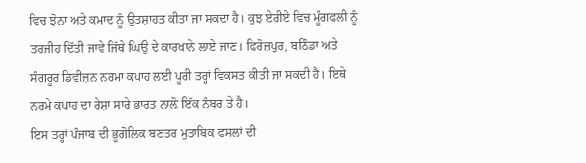ਵਿਚ ਝੋਨਾ ਅਤੇ ਕਮਾਦ ਨੂੰ ਉਤਸ਼ਾਹਤ ਕੀਤਾ ਜਾ ਸਕਦਾ ਹੈ। ਕੁਝ ਏਰੀਏ ਵਿਚ ਮੂੰਗਫਲੀ ਨੂੰ ਤਰਜੀਹ ਦਿੱਤੀ ਜਾਵੇ ਜਿੱਥੇ ਘਿਉ ਦੇ ਕਾਰਖਾਨੇ ਲਾਏ ਜਾਣ। ਫਿਰੋਜ਼ਪੁਰ, ਬਠਿੰਡਾ ਅਤੇ ਸੰਗਰੂਰ ਡਿਵੀਜ਼ਨ ਨਰਮਾ ਕਪਾਹ ਲਈ ਪੂਰੀ ਤਰ੍ਹਾਂ ਵਿਕਸਤ ਕੀਤੀ ਜਾ ਸਕਦੀ ਹੈ। ਇਥੇ ਨਰਮੇ ਕਪਾਹ ਦਾ ਰੇਸ਼ਾ ਸਾਰੇ ਭਾਰਤ ਨਾਲ਼ੋ ਇੱਕ ਨੰਬਰ ਤੇ ਹੈ।
ਇਸ ਤਰ੍ਹਾਂ ਪੰਜਾਬ ਦੀ ਭੂਗੋਲਿਕ ਬਣਤਰ ਮੁਤਾਬਿਕ ਫਸਲਾਂ ਦੀ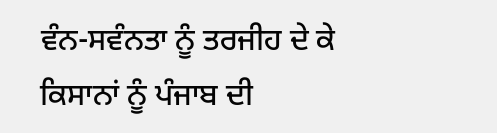ਵੰਨ-ਸਵੰਨਤਾ ਨੂੰ ਤਰਜੀਹ ਦੇ ਕੇ ਕਿਸਾਨਾਂ ਨੂੰ ਪੰਜਾਬ ਦੀ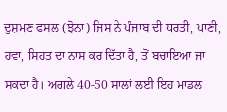ਦੁਸ਼ਮਣ ਫਸਲ (ਝੋਨਾ) ਜਿਸ ਨੇ ਪੰਜਾਬ ਦੀ ਧਰਤੀ, ਪਾਣੀ, ਹਵਾ, ਸਿਹਤ ਦਾ ਨਾਸ ਕਰ ਦਿੱਤਾ ਹੈ, ਤੋਂ ਬਚਾਇਆ ਜਾ ਸਕਦਾ ਹੈ। ਅਗਲੇ 40-50 ਸਾਲਾਂ ਲਈ ਇਹ ਮਾਡਲ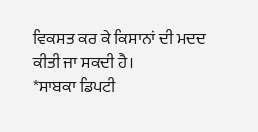ਵਿਕਸਤ ਕਰ ਕੇ ਕਿਸਾਨਾਂ ਦੀ ਮਦਦ ਕੀਤੀ ਜਾ ਸਕਦੀ ਹੈ।
*ਸਾਬਕਾ ਡਿਪਟੀ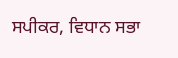ਸਪੀਕਰ, ਵਿਧਾਨ ਸਭਾ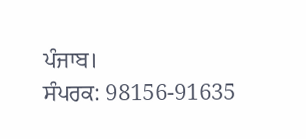ਪੰਜਾਬ।
ਸੰਪਰਕ: 98156-91635